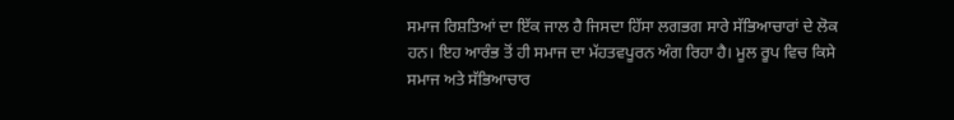ਸਮਾਜ ਰਿਸ਼ਤਿਆਂ ਦਾ ਇੱਕ ਜਾਲ ਹੈ ਜਿਸਦਾ ਹਿੱਸਾ ਲਗਭਗ ਸਾਰੇ ਸੱਭਿਆਚਾਰਾਂ ਦੇ ਲੋਕ ਹਨ। ਇਹ ਆਰੰਭ ਤੋਂ ਹੀ ਸਮਾਜ ਦਾ ਮੱਹਤਵਪੂਰਨ ਅੰਗ ਰਿਹਾ ਹੈ। ਮੂਲ ਰੂਪ ਵਿਚ ਕਿਸੇ ਸਮਾਜ ਅਤੇ ਸੱਭਿਆਚਾਰ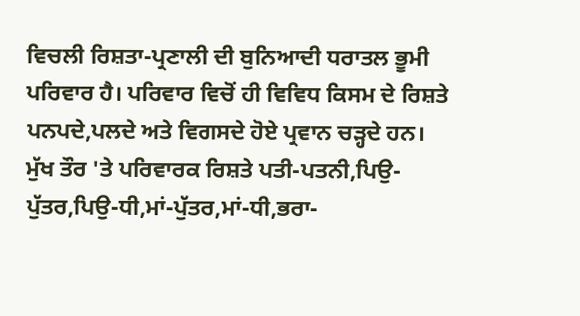ਵਿਚਲੀ ਰਿਸ਼ਤਾ-ਪ੍ਰਣਾਲੀ ਦੀ ਬੁਨਿਆਦੀ ਧਰਾਤਲ ਭੂਮੀ ਪਰਿਵਾਰ ਹੈ। ਪਰਿਵਾਰ ਵਿਚੋਂ ਹੀ ਵਿਵਿਧ ਕਿਸਮ ਦੇ ਰਿਸ਼ਤੇ ਪਨਪਦੇ,ਪਲਦੇ ਅਤੇ ਵਿਗਸਦੇ ਹੋਏ ਪ੍ਰਵਾਨ ਚੜ੍ਹਦੇ ਹਨ। ਮੁੱਖ ਤੌਰ 'ਤੇ ਪਰਿਵਾਰਕ ਰਿਸ਼ਤੇ ਪਤੀ-ਪਤਨੀ,ਪਿਉ-ਪੁੱਤਰ,ਪਿਉ-ਧੀ,ਮਾਂ-ਪੁੱਤਰ,ਮਾਂ-ਧੀ,ਭਰਾ-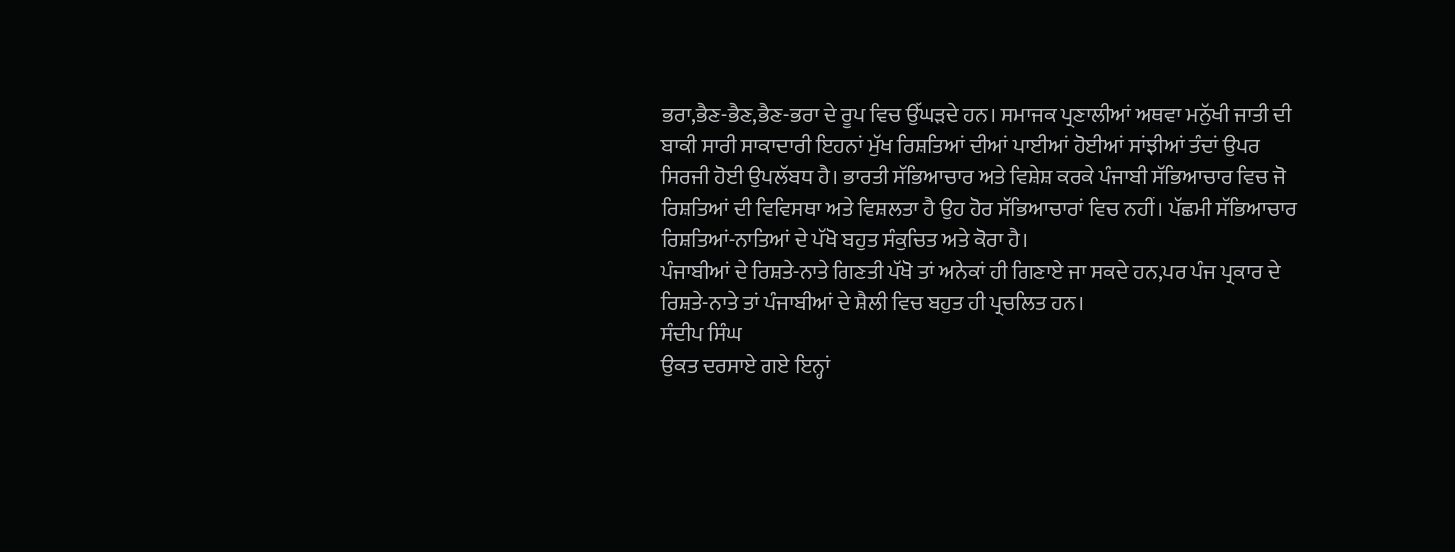ਭਰਾ,ਭੈਣ-ਭੈਣ,ਭੈਣ-ਭਰਾ ਦੇ ਰੂਪ ਵਿਚ ਉੱਘੜਦੇ ਹਨ। ਸਮਾਜਕ ਪ੍ਰਣਾਲੀਆਂ ਅਥਵਾ ਮਨੁੱਖੀ ਜਾਤੀ ਦੀ ਬਾਕੀ ਸਾਰੀ ਸਾਕਾਦਾਰੀ ਇਹਨਾਂ ਮੁੱਖ ਰਿਸ਼ਤਿਆਂ ਦੀਆਂ ਪਾਈਆਂ ਹੋਈਆਂ ਸਾਂਝੀਆਂ ਤੰਦਾਂ ਉਪਰ ਸਿਰਜੀ ਹੋਈ ਉਪਲੱਬਧ ਹੈ। ਭਾਰਤੀ ਸੱਭਿਆਚਾਰ ਅਤੇ ਵਿਸ਼ੇਸ਼ ਕਰਕੇ ਪੰਜਾਬੀ ਸੱਭਿਆਚਾਰ ਵਿਚ ਜੋ ਰਿਸ਼ਤਿਆਂ ਦੀ ਵਿਵਿਸਥਾ ਅਤੇ ਵਿਸ਼ਲਤਾ ਹੈ ਉਹ ਹੋਰ ਸੱਭਿਆਚਾਰਾਂ ਵਿਚ ਨਹੀਂ। ਪੱਛਮੀ ਸੱਭਿਆਚਾਰ ਰਿਸ਼ਤਿਆਂ-ਨਾਤਿਆਂ ਦੇ ਪੱਖੋ ਬਹੁਤ ਸੰਕੁਚਿਤ ਅਤੇ ਕੋਰਾ ਹੈ।
ਪੰਜਾਬੀਆਂ ਦੇ ਰਿਸ਼ਤੇ-ਨਾਤੇ ਗਿਣਤੀ ਪੱਖੋ ਤਾਂ ਅਨੇਕਾਂ ਹੀ ਗਿਣਾਏ ਜਾ ਸਕਦੇ ਹਨ,ਪਰ ਪੰਜ ਪ੍ਰਕਾਰ ਦੇ ਰਿਸ਼ਤੇ-ਨਾਤੇ ਤਾਂ ਪੰਜਾਬੀਆਂ ਦੇ ਸ਼ੈਲੀ ਵਿਚ ਬਹੁਤ ਹੀ ਪ੍ਰਚਲਿਤ ਹਨ।
ਸੰਦੀਪ ਸਿੰਘ
ਉਕਤ ਦਰਸਾਏ ਗਏ ਇਨ੍ਹਾਂ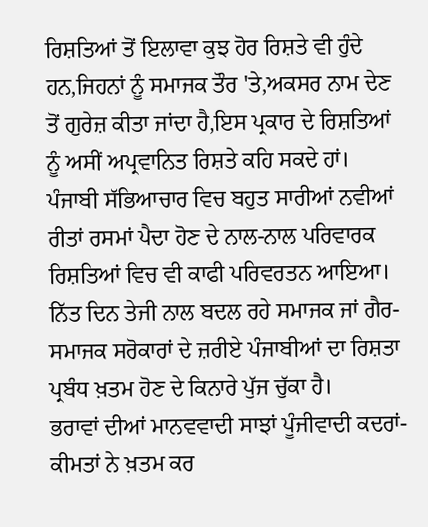ਰਿਸ਼ਤਿਆਂ ਤੋਂ ਇਲਾਵਾ ਕੁਝ ਹੋਰ ਰਿਸ਼ਤੇ ਵੀ ਹੁੰਦੇ ਹਨ,ਜਿਹਨਾਂ ਨੂੰ ਸਮਾਜਕ ਤੌਰ 'ਤੇ,ਅਕਸਰ ਨਾਮ ਦੇਣ ਤੋਂ ਗੁਰੇਜ਼ ਕੀਤਾ ਜਾਂਦਾ ਹੈ,ਇਸ ਪ੍ਰਕਾਰ ਦੇ ਰਿਸ਼ਤਿਆਂ ਨੂੰ ਅਸੀਂ ਅਪ੍ਰਵਾਨਿਤ ਰਿਸ਼ਤੇ ਕਹਿ ਸਕਦੇ ਹਾਂ।
ਪੰਜਾਬੀ ਸੱਭਿਆਚਾਰ ਵਿਚ ਬਹੁਤ ਸਾਰੀਆਂ ਨਵੀਆਂ ਰੀਤਾਂ ਰਸਮਾਂ ਪੈਦਾ ਹੋਣ ਦੇ ਨਾਲ-ਨਾਲ ਪਰਿਵਾਰਕ ਰਿਸ਼ਤਿਆਂ ਵਿਚ ਵੀ ਕਾਫੀ ਪਰਿਵਰਤਨ ਆਇਆ। ਨਿੱਤ ਦਿਨ ਤੇਜੀ ਨਾਲ ਬਦਲ ਰਹੇ ਸਮਾਜਕ ਜਾਂ ਗੈਰ-ਸਮਾਜਕ ਸਰੋਕਾਰਾਂ ਦੇ ਜ਼ਰੀਏ ਪੰਜਾਬੀਆਂ ਦਾ ਰਿਸ਼ਤਾ ਪ੍ਰਬੰਧ ਖ਼ਤਮ ਹੋਣ ਦੇ ਕਿਨਾਰੇ ਪੁੱਜ ਚੁੱਕਾ ਹੈ।
ਭਰਾਵਾਂ ਦੀਆਂ ਮਾਨਵਵਾਦੀ ਸਾਝਾਂ ਪੂੰਜੀਵਾਦੀ ਕਦਰਾਂ-ਕੀਮਤਾਂ ਨੇ ਖ਼ਤਮ ਕਰ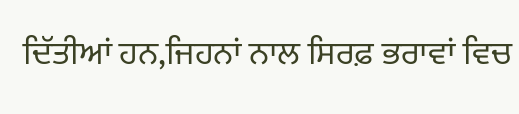ਦਿੱਤੀਆਂ ਹਨ,ਜਿਹਨਾਂ ਨਾਲ ਸਿਰਫ਼ ਭਰਾਵਾਂ ਵਿਚ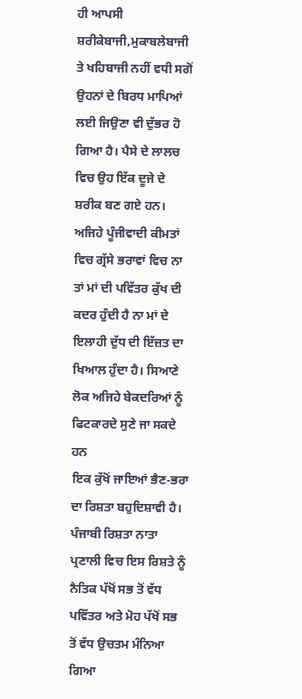ਹੀ ਆਪਸੀ ਸ਼ਰੀਕੇਬਾਜੀ,ਮੁਕਾਬਲੇਬਾਜੀ ਤੇ ਖਹਿਬਾਜੀ ਨਹੀਂ ਵਧੀ ਸਗੋਂ ਉਹਨਾਂ ਦੇ ਬਿਰਧ ਮਾਪਿਆਂ ਲਈ ਜਿਉਣਾ ਵੀ ਦੁੱਭਰ ਹੋ ਗਿਆ ਹੈ। ਪੈਸੇ ਦੇ ਲਾਲਚ ਵਿਚ ਉਹ ਇੱਕ ਦੂਜੇ ਦੇ ਸ਼ਰੀਕ ਬਣ ਗਏ ਹਨ। ਅਜਿਹੇ ਪੂੰਜੀਵਾਦੀ ਕੀਮਤਾਂ ਵਿਚ ਗ੍ਰੱਸੇ ਭਰਾਵਾਂ ਵਿਚ ਨਾ ਤਾਂ ਮਾਂ ਦੀ ਪਵਿੱਤਰ ਕੁੱਖ ਦੀ ਕਦਰ ਹੁੰਦੀ ਹੈ ਨਾ ਮਾਂ ਦੇ ਇਲਾਹੀ ਦੁੱਧ ਦੀ ਇੱਜ਼ਤ ਦਾ ਖਿਆਲ ਹੁੰਦਾ ਹੈ। ਸਿਆਣੇ ਲੋਕ ਅਜਿਹੇ ਬੇਕਦਰਿਆਂ ਨੂੰ ਫਿਟਕਾਰਦੇ ਸੁਣੇ ਜਾ ਸਕਦੇ ਹਨ
ਇਕ ਕੁੱਖੋਂ ਜਾਇਆਂ ਭੈਣ-ਭਰਾ ਦਾ ਰਿਸ਼ਤਾ ਬਹੁਦਿਸ਼ਾਵੀ ਹੈ। ਪੰਜਾਬੀ ਰਿਸ਼ਤਾ ਨਾਤਾ ਪ੍ਰਣਾਲੀ ਵਿਚ ਇਸ ਰਿਸ਼ਤੇ ਨੂੰ ਨੈਤਿਕ ਪੱਖੋਂ ਸਭ ਤੋਂ ਵੱਧ ਪਵਿੱਤਰ ਅਤੇ ਮੋਹ ਪੱਖੋਂ ਸਭ ਤੋਂ ਵੱਧ ਉਚਤਮ ਮੰਨਿਆ ਗਿਆ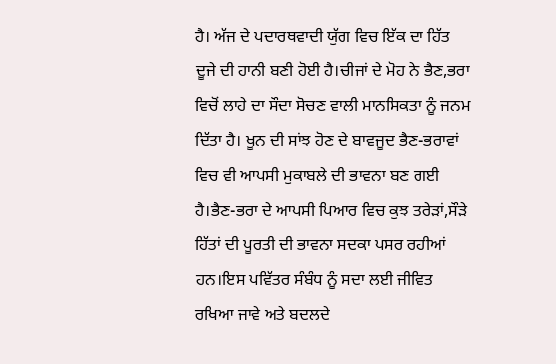ਹੈ। ਅੱਜ ਦੇ ਪਦਾਰਥਵਾਦੀ ਯੁੱਗ ਵਿਚ ਇੱਕ ਦਾ ਹਿੱਤ ਦੂਜੇ ਦੀ ਹਾਨੀ ਬਣੀ ਹੋਈ ਹੈ।ਚੀਜਾਂ ਦੇ ਮੋਹ ਨੇ ਭੈਣ,ਭਰਾ ਵਿਚੋਂ ਲਾਹੇ ਦਾ ਸੌਦਾ ਸੋਚਣ ਵਾਲੀ ਮਾਨਸਿਕਤਾ ਨੂੰ ਜਨਮ ਦਿੱਤਾ ਹੈ। ਖੂਨ ਦੀ ਸਾਂਝ ਹੋਣ ਦੇ ਬਾਵਜੂਦ ਭੈਣ-ਭਰਾਵਾਂ ਵਿਚ ਵੀ ਆਪਸੀ ਮੁਕਾਬਲੇ ਦੀ ਭਾਵਨਾ ਬਣ ਗਈ ਹੈ।ਭੈਣ-ਭਰਾ ਦੇ ਆਪਸੀ ਪਿਆਰ ਵਿਚ ਕੁਝ ਤਰੇੜਾਂ,ਸੌੜੇ ਹਿੱਤਾਂ ਦੀ ਪੂਰਤੀ ਦੀ ਭਾਵਨਾ ਸਦਕਾ ਪਸਰ ਰਹੀਆਂ ਹਨ।ਇਸ ਪਵਿੱਤਰ ਸੰਬੰਧ ਨੂੰ ਸਦਾ ਲਈ ਜੀਵਿਤ ਰਖਿਆ ਜਾਵੇ ਅਤੇ ਬਦਲਦੇ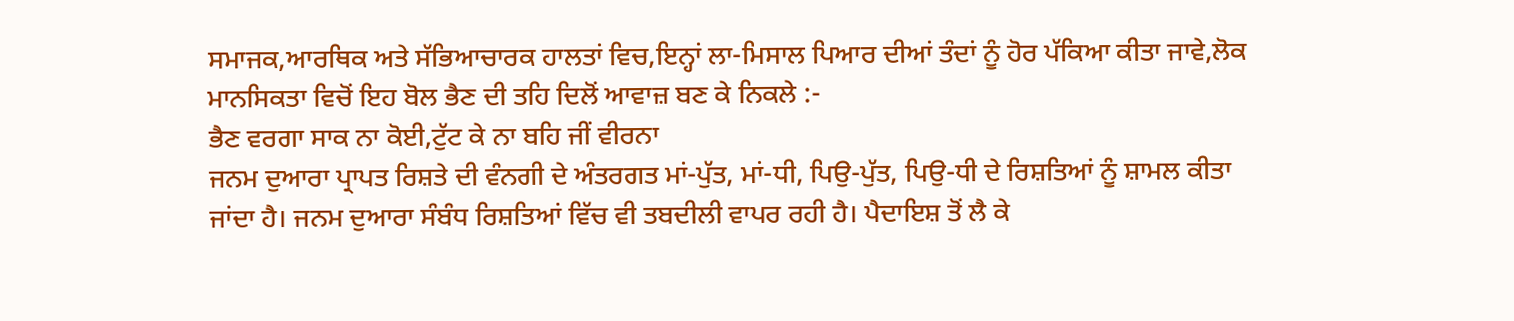ਸਮਾਜਕ,ਆਰਥਿਕ ਅਤੇ ਸੱਭਿਆਚਾਰਕ ਹਾਲਤਾਂ ਵਿਚ,ਇਨ੍ਹਾਂ ਲਾ-ਮਿਸਾਲ ਪਿਆਰ ਦੀਆਂ ਤੰਦਾਂ ਨੂੰ ਹੋਰ ਪੱਕਿਆ ਕੀਤਾ ਜਾਵੇ,ਲੋਕ ਮਾਨਸਿਕਤਾ ਵਿਚੋਂ ਇਹ ਬੋਲ ਭੈਣ ਦੀ ਤਹਿ ਦਿਲੋਂ ਆਵਾਜ਼ ਬਣ ਕੇ ਨਿਕਲੇ :-
ਭੈਣ ਵਰਗਾ ਸਾਕ ਨਾ ਕੋਈ,ਟੁੱਟ ਕੇ ਨਾ ਬਹਿ ਜੀਂ ਵੀਰਨਾ
ਜਨਮ ਦੁਆਰਾ ਪ੍ਰਾਪਤ ਰਿਸ਼ਤੇ ਦੀ ਵੰਨਗੀ ਦੇ ਅੰਤਰਗਤ ਮਾਂ-ਪੁੱਤ, ਮਾਂ-ਧੀ, ਪਿਉ-ਪੁੱਤ, ਪਿਉ-ਧੀ ਦੇ ਰਿਸ਼ਤਿਆਂ ਨੂੰ ਸ਼ਾਮਲ ਕੀਤਾ ਜਾਂਦਾ ਹੈ। ਜਨਮ ਦੁਆਰਾ ਸੰਬੰਧ ਰਿਸ਼ਤਿਆਂ ਵਿੱਚ ਵੀ ਤਬਦੀਲੀ ਵਾਪਰ ਰਹੀ ਹੈ। ਪੈਦਾਇਸ਼ ਤੋਂ ਲੈ ਕੇ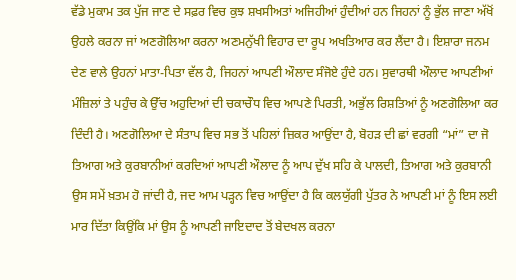ਵੱਡੇ ਮੁਕਾਮ ਤਕ ਪੁੱਜ ਜਾਣ ਦੇ ਸਫ਼ਰ ਵਿਚ ਕੁਝ ਸ਼ਖਸੀਅਤਾਂ ਅਜਿਹੀਆਂ ਹੁੰਦੀਆਂ ਹਨ ਜਿਹਨਾਂ ਨੂੰ ਭੁੱਲ ਜਾਣਾ ਅੱਖੋਂ ਉਹਲੇ ਕਰਨਾ ਜਾਂ ਅਣਗੋਲਿਆ ਕਰਨਾ ਅਣਮਨੁੱਖੀ ਵਿਹਾਰ ਦਾ ਰੂਪ ਅਖਤਿਆਰ ਕਰ ਲੈਂਦਾ ਹੈ। ਇਸ਼ਾਰਾ ਜਨਮ ਦੇਣ ਵਾਲੇ ਉਹਨਾਂ ਮਾਤਾ-ਪਿਤਾ ਵੱਲ ਹੈ, ਜਿਹਨਾਂ ਆਪਣੀ ਔਲਾਦ ਸੰਜੋਏ ਹੁੰਦੇ ਹਨ। ਸੁਵਾਰਥੀ ਔਲਾਦ ਆਪਣੀਆਂ ਮੰਜ਼ਿਲਾਂ ਤੇ ਪਹੁੰਚ ਕੇ ਉੱਚ ਅਹੁਦਿਆਂ ਦੀ ਚਕਾਚੌਧ ਵਿਚ ਆਪਣੇ ਪਿਰਤੀ, ਅਭੁੱਲ ਰਿਸ਼ਤਿਆਂ ਨੂੰ ਅਣਗੋਲਿਆ ਕਰ ਦਿੰਦੀ ਹੈ। ਅਣਗੋਲਿਆ ਦੇ ਸੰਤਾਪ ਵਿਚ ਸਭ ਤੋਂ ਪਹਿਲਾਂ ਜ਼ਿਕਰ ਆਉਂਦਾ ਹੈ, ਬੋਹੜ ਦੀ ਛਾਂ ਵਰਗੀ “ਮਾਂ” ਦਾ ਜੋ ਤਿਆਗ ਅਤੇ ਕੁਰਬਾਨੀਆਂ ਕਰਦਿਆਂ ਆਪਣੀ ਔਲਾਦ ਨੂੰ ਆਪ ਦੁੱਖ ਸਹਿ ਕੇ ਪਾਲਦੀ, ਤਿਆਗ ਅਤੇ ਕੁਰਬਾਨੀ ਉਸ ਸਮੇਂ ਖ਼ਤਮ ਹੋ ਜਾਂਦੀ ਹੈ, ਜਦ ਆਮ ਪੜ੍ਹਨ ਵਿਚ ਆਉਂਦਾ ਹੈ ਕਿ ਕਲਯੁੱਗੀ ਪੁੱਤਰ ਨੇ ਆਪਣੀ ਮਾਂ ਨੂੰ ਇਸ ਲਈ ਮਾਰ ਦਿੱਤਾ ਕਿਉਂਕਿ ਮਾਂ ਉਸ ਨੂੰ ਆਪਣੀ ਜਾਇਦਾਦ ਤੋਂ ਬੇਦਖਲ ਕਰਨਾ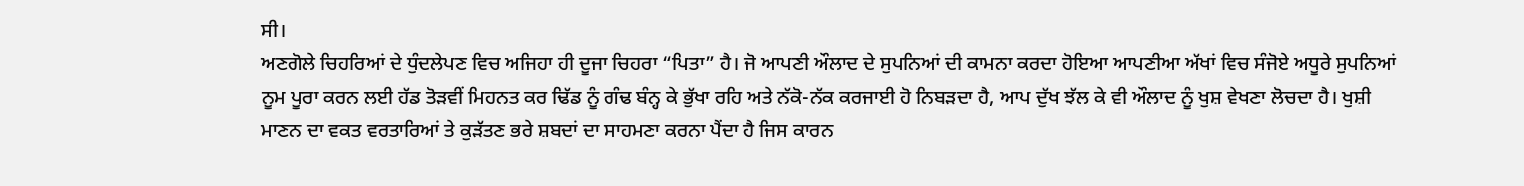ਸੀ।
ਅਣਗੋਲੇ ਚਿਹਰਿਆਂ ਦੇ ਧੁੰਦਲੇਪਣ ਵਿਚ ਅਜਿਹਾ ਹੀ ਦੂਜਾ ਚਿਹਰਾ “ਪਿਤਾ” ਹੈ। ਜੋ ਆਪਣੀ ਔਲਾਦ ਦੇ ਸੁਪਨਿਆਂ ਦੀ ਕਾਮਨਾ ਕਰਦਾ ਹੋਇਆ ਆਪਣੀਆ ਅੱਖਾਂ ਵਿਚ ਸੰਜੋਏ ਅਧੂਰੇ ਸੁਪਨਿਆਂ ਨੂਮ ਪੂਰਾ ਕਰਨ ਲਈ ਹੱਡ ਤੋੜਵੀਂ ਮਿਹਨਤ ਕਰ ਢਿੱਡ ਨੂੰ ਗੰਢ ਬੰਨ੍ਹ ਕੇ ਭੁੱਖਾ ਰਹਿ ਅਤੇ ਨੱਕੋ-ਨੱਕ ਕਰਜਾਈ ਹੋ ਨਿਬੜਦਾ ਹੈ, ਆਪ ਦੁੱਖ ਝੱਲ ਕੇ ਵੀ ਔਲਾਦ ਨੂੰ ਖੁਸ਼ ਵੇਖਣਾ ਲੋਚਦਾ ਹੈ। ਖੁਸ਼ੀ ਮਾਣਨ ਦਾ ਵਕਤ ਵਰਤਾਰਿਆਂ ਤੇ ਕੁੜੱਤਣ ਭਰੇ ਸ਼ਬਦਾਂ ਦਾ ਸਾਹਮਣਾ ਕਰਨਾ ਪੈਂਦਾ ਹੈ ਜਿਸ ਕਾਰਨ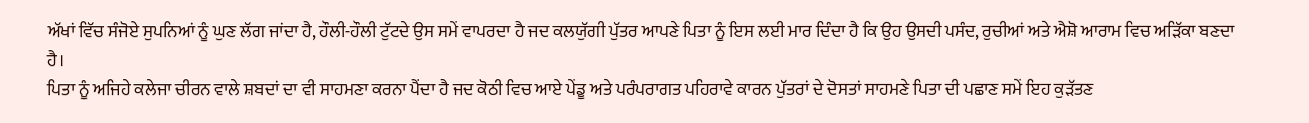ਅੱਖਾਂ ਵਿੱਚ ਸੰਜੋਏ ਸੁਪਨਿਆਂ ਨੂੰ ਘੁਣ ਲੱਗ ਜਾਂਦਾ ਹੈ, ਹੌਲੀ-ਹੌਲੀ ਟੁੱਟਦੇ ਉਸ ਸਮੇਂ ਵਾਪਰਦਾ ਹੈ ਜਦ ਕਲਯੁੱਗੀ ਪੁੱਤਰ ਆਪਣੇ ਪਿਤਾ ਨੂੰ ਇਸ ਲਈ ਮਾਰ ਦਿੰਦਾ ਹੈ ਕਿ ਉਹ ਉਸਦੀ ਪਸੰਦ, ਰੁਚੀਆਂ ਅਤੇ ਐਸ਼ੋ ਆਰਾਮ ਵਿਚ ਅੜਿੱਕਾ ਬਣਦਾ ਹੈ।
ਪਿਤਾ ਨੂੰ ਅਜਿਹੇ ਕਲੇਜਾ ਚੀਰਨ ਵਾਲੇ ਸ਼ਬਦਾਂ ਦਾ ਵੀ ਸਾਹਮਣਾ ਕਰਨਾ ਪੈਂਦਾ ਹੈ ਜਦ ਕੋਠੀ ਵਿਚ ਆਏ ਪੇਂਡੂ ਅਤੇ ਪਰੰਪਰਾਗਤ ਪਹਿਰਾਵੇ ਕਾਰਨ ਪੁੱਤਰਾਂ ਦੇ ਦੋਸਤਾਂ ਸਾਹਮਣੇ ਪਿਤਾ ਦੀ ਪਛਾਣ ਸਮੇਂ ਇਹ ਕੁੜੱਤਣ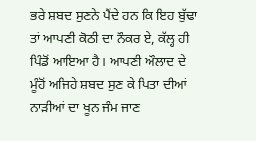ਭਰੇ ਸ਼ਬਦ ਸੁਣਨੇ ਪੈਂਦੇ ਹਨ ਕਿ ਇਹ ਬੁੱਢਾ ਤਾਂ ਆਪਣੀ ਕੋਠੀ ਦਾ ਨੌਕਰ ਏ, ਕੱਲ੍ਹ ਹੀ ਪਿੰਡੋਂ ਆਇਆ ਹੈ। ਆਪਣੀ ਔਲਾਦ ਦੇ ਮੂੰਹੋਂ ਅਜਿਹੇ ਸ਼ਬਦ ਸੁਣ ਕੇ ਪਿਤਾ ਦੀਆਂ ਨਾੜੀਆਂ ਦਾ ਖੂਨ ਜੰਮ ਜਾਣ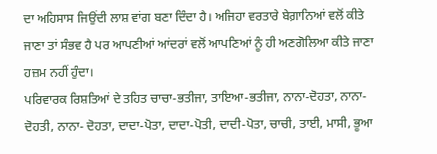ਦਾ ਅਹਿਸਾਸ ਜਿਉਂਦੀ ਲਾਸ਼ ਵਾਂਗ ਬਣਾ ਦਿੰਦਾ ਹੈ। ਅਜਿਹਾ ਵਰਤਾਰੇ ਬੇਗ਼ਾਨਿਆਂ ਵਲੋਂ ਕੀਤੇ ਜਾਣਾ ਤਾਂ ਸੰਭਵ ਹੈ ਪਰ ਆਪਣੀਆਂ ਆਂਦਰਾਂ ਵਲੋਂ ਆਪਣਿਆਂ ਨੂੰ ਹੀ ਅਣਗੋਲਿਆ ਕੀਤੇ ਜਾਣਾ ਹਜ਼ਮ ਨਹੀਂ ਹੁੰਦਾ।
ਪਰਿਵਾਰਕ ਰਿਸ਼ਤਿਆਂ ਦੇ ਤਹਿਤ ਚਾਚਾ-ਭਤੀਜਾ, ਤਾਇਆ-ਭਤੀਜਾ, ਨਾਨਾ-ਦੋਹਤਾ, ਨਾਨਾ-ਦੋਹਤੀ, ਨਾਨਾ- ਦੋਹਤਾ, ਦਾਦਾ-ਪੋਤਾ, ਦਾਦਾ-ਪੋਤੀ, ਦਾਦੀ-ਪੋਤਾ, ਚਾਚੀ, ਤਾਈ, ਮਾਸੀ, ਭੂਆ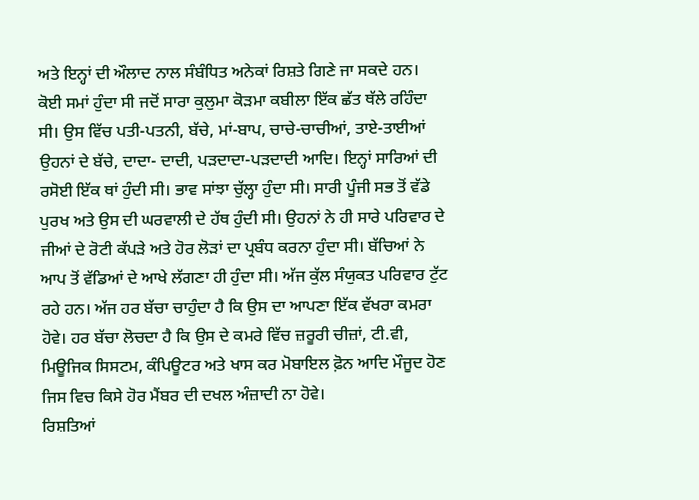ਅਤੇ ਇਨ੍ਹਾਂ ਦੀ ਔਲਾਦ ਨਾਲ ਸੰਬੰਧਿਤ ਅਨੇਕਾਂ ਰਿਸ਼ਤੇ ਗਿਣੇ ਜਾ ਸਕਦੇ ਹਨ।
ਕੋਈ ਸਮਾਂ ਹੁੰਦਾ ਸੀ ਜਦੋਂ ਸਾਰਾ ਕੁਲੁਮਾ ਕੋੜਮਾ ਕਬੀਲਾ ਇੱਕ ਛੱਤ ਥੱਲੇ ਰਹਿੰਦਾ ਸੀ। ਉਸ ਵਿੱਚ ਪਤੀ-ਪਤਨੀ, ਬੱਚੇ, ਮਾਂ-ਬਾਪ, ਚਾਚੇ-ਚਾਚੀਆਂ, ਤਾਏ-ਤਾਈਆਂ ਉਹਨਾਂ ਦੇ ਬੱਚੇ, ਦਾਦਾ- ਦਾਦੀ, ਪੜਦਾਦਾ-ਪੜਦਾਦੀ ਆਦਿ। ਇਨ੍ਹਾਂ ਸਾਰਿਆਂ ਦੀ ਰਸੋਈ ਇੱਕ ਥਾਂ ਹੁੰਦੀ ਸੀ। ਭਾਵ ਸਾਂਝਾ ਚੁੱਲ੍ਹਾ ਹੁੰਦਾ ਸੀ। ਸਾਰੀ ਪੂੰਜੀ ਸਭ ਤੋਂ ਵੱਡੇ ਪੁਰਖ ਅਤੇ ਉਸ ਦੀ ਘਰਵਾਲੀ ਦੇ ਹੱਥ ਹੁੰਦੀ ਸੀ। ਉਹਨਾਂ ਨੇ ਹੀ ਸਾਰੇ ਪਰਿਵਾਰ ਦੇ ਜੀਆਂ ਦੇ ਰੋਟੀ ਕੱਪੜੇ ਅਤੇ ਹੋਰ ਲੋੜਾਂ ਦਾ ਪ੍ਰਬੰਧ ਕਰਨਾ ਹੁੰਦਾ ਸੀ। ਬੱਚਿਆਂ ਨੇ ਆਪ ਤੋਂ ਵੱਡਿਆਂ ਦੇ ਆਖੇ ਲੱਗਣਾ ਹੀ ਹੁੰਦਾ ਸੀ। ਅੱਜ ਕੁੱਲ ਸੰਯੁਕਤ ਪਰਿਵਾਰ ਟੁੱਟ ਰਹੇ ਹਨ। ਅੱਜ ਹਰ ਬੱਚਾ ਚਾਹੁੰਦਾ ਹੈ ਕਿ ਉਸ ਦਾ ਆਪਣਾ ਇੱਕ ਵੱਖਰਾ ਕਮਰਾ ਹੋਵੇ। ਹਰ ਬੱਚਾ ਲੋਚਦਾ ਹੈ ਕਿ ਉਸ ਦੇ ਕਮਰੇ ਵਿੱਚ ਜ਼ਰੂਰੀ ਚੀਜ਼ਾਂ, ਟੀ.ਵੀ, ਮਿਊਜਿਕ ਸਿਸਟਮ, ਕੰਪਿਊਟਰ ਅਤੇ ਖਾਸ ਕਰ ਮੋਬਾਇਲ ਫ਼ੋਨ ਆਦਿ ਮੌਜੂਦ ਹੋਣ ਜਿਸ ਵਿਚ ਕਿਸੇ ਹੋਰ ਮੈਂਬਰ ਦੀ ਦਖਲ ਅੰਜ਼ਾਦੀ ਨਾ ਹੋਵੇ।
ਰਿਸ਼ਤਿਆਂ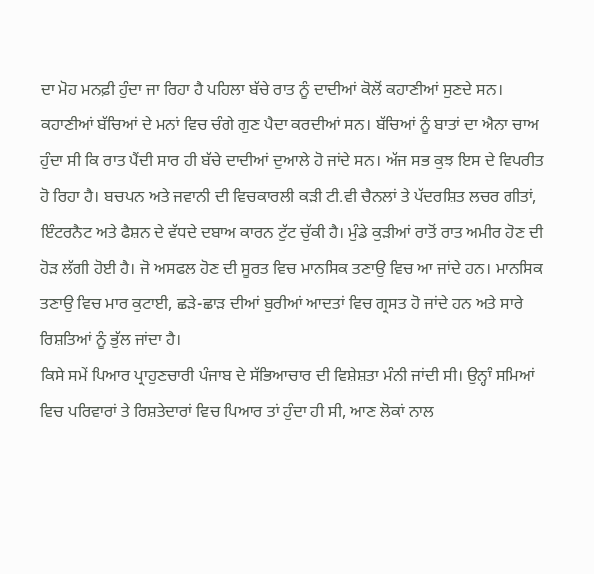ਦਾ ਮੋਹ ਮਨਫ਼ੀ ਹੁੰਦਾ ਜਾ ਰਿਹਾ ਹੈ ਪਹਿਲਾ ਬੱਚੇ ਰਾਤ ਨੂੰ ਦਾਦੀਆਂ ਕੋਲੋਂ ਕਹਾਣੀਆਂ ਸੁਣਦੇ ਸਨ। ਕਹਾਣੀਆਂ ਬੱਚਿਆਂ ਦੇ ਮਨਾਂ ਵਿਚ ਚੰਗੇ ਗੁਣ ਪੈਦਾ ਕਰਦੀਆਂ ਸਨ। ਬੱਚਿਆਂ ਨੂੰ ਬਾਤਾਂ ਦਾ ਐਨਾ ਚਾਅ ਹੁੰਦਾ ਸੀ ਕਿ ਰਾਤ ਪੈਂਦੀ ਸਾਰ ਹੀ ਬੱਚੇ ਦਾਦੀਆਂ ਦੁਆਲੇ ਹੋ ਜਾਂਦੇ ਸਨ। ਅੱਜ ਸਭ ਕੁਝ ਇਸ ਦੇ ਵਿਪਰੀਤ ਹੋ ਰਿਹਾ ਹੈ। ਬਚਪਨ ਅਤੇ ਜਵਾਨੀ ਦੀ ਵਿਚਕਾਰਲੀ ਕੜੀ ਟੀ.ਵੀ ਚੈਨਲਾਂ ਤੇ ਪੱਦਰਸ਼ਿਤ ਲਚਰ ਗੀਤਾਂ, ਇੰਟਰਨੈਟ ਅਤੇ ਫੈਸ਼ਨ ਦੇ ਵੱਧਦੇ ਦਬਾਅ ਕਾਰਨ ਟੁੱਟ ਚੁੱਕੀ ਹੈ। ਮੁੰਡੇ ਕੁੜੀਆਂ ਰਾਤੋਂ ਰਾਤ ਅਮੀਰ ਹੋਣ ਦੀ ਹੋੜ ਲੱਗੀ ਹੋਈ ਹੈ। ਜੋ ਅਸਫਲ ਹੋਣ ਦੀ ਸੂਰਤ ਵਿਚ ਮਾਨਸਿਕ ਤਣਾਉ ਵਿਚ ਆ ਜਾਂਦੇ ਹਨ। ਮਾਨਸਿਕ ਤਣਾਉ ਵਿਚ ਮਾਰ ਕੁਟਾਈ, ਛੜੇ-ਛਾੜ ਦੀਆਂ ਬੁਰੀਆਂ ਆਦਤਾਂ ਵਿਚ ਗ੍ਰਸਤ ਹੋ ਜਾਂਦੇ ਹਨ ਅਤੇ ਸਾਰੇ ਰਿਸ਼ਤਿਆਂ ਨੂੰ ਭੁੱਲ ਜਾਂਦਾ ਹੈ।
ਕਿਸੇ ਸਮੇਂ ਪਿਆਰ ਪ੍ਰਾਹੁਣਚਾਰੀ ਪੰਜਾਬ ਦੇ ਸੱਭਿਆਚਾਰ ਦੀ ਵਿਸ਼ੇਸ਼ਤਾ ਮੰਨੀ ਜਾਂਦੀ ਸੀ। ਉਨ੍ਹਾੰ ਸਮਿਆਂ ਵਿਚ ਪਰਿਵਾਰਾਂ ਤੇ ਰਿਸ਼ਤੇਦਾਰਾਂ ਵਿਚ ਪਿਆਰ ਤਾਂ ਹੁੰਦਾ ਹੀ ਸੀ, ਆਣ ਲੋਕਾਂ ਨਾਲ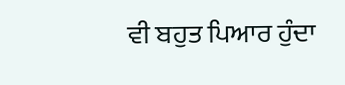ਵੀ ਬਹੁਤ ਪਿਆਰ ਹੁੰਦਾ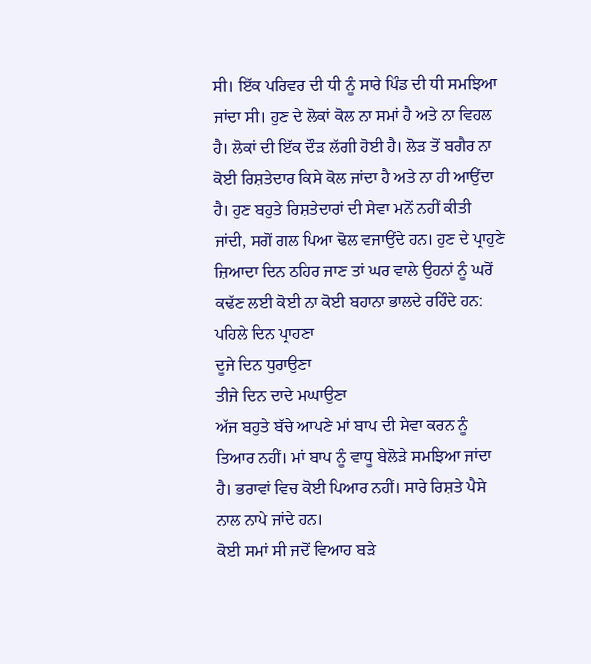ਸੀ। ਇੱਕ ਪਰਿਵਰ ਦੀ ਧੀ ਨੂੰ ਸਾਰੇ ਪਿੰਡ ਦੀ ਧੀ ਸਮਝਿਆ ਜਾਂਦਾ ਸੀ। ਹੁਣ ਦੇ ਲੋਕਾਂ ਕੋਲ ਨਾ ਸਮਾਂ ਹੈ ਅਤੇ ਨਾ ਵਿਹਲ ਹੈ। ਲੋਕਾਂ ਦੀ ਇੱਕ ਦੌੜ ਲੱਗੀ ਹੋਈ ਹੈ। ਲੋੜ ਤੋਂ ਬਗੈਰ ਨਾ ਕੋਈ ਰਿਸ਼ਤੇਦਾਰ ਕਿਸੇ ਕੋਲ ਜਾਂਦਾ ਹੈ ਅਤੇ ਨਾ ਹੀ ਆਉਂਦਾ ਹੈ। ਹੁਣ ਬਹੁਤੇ ਰਿਸ਼ਤੇਦਾਰਾਂ ਦੀ ਸੇਵਾ ਮਨੋਂ ਨਹੀਂ ਕੀਤੀ ਜਾਂਦੀ, ਸਗੋਂ ਗਲ ਪਿਆ ਢੋਲ ਵਜਾਉਂਦੇ ਹਨ। ਹੁਣ ਦੇ ਪ੍ਰਾਹੁਣੇ ਜ਼ਿਆਦਾ ਦਿਨ ਠਹਿਰ ਜਾਣ ਤਾਂ ਘਰ ਵਾਲੇ ਉਹਨਾਂ ਨੂੰ ਘਰੋਂ ਕਢੱਣ ਲਈ ਕੋਈ ਨਾ ਕੋਈ ਬਹਾਨਾ ਭਾਲਦੇ ਰਹਿੰਦੇ ਹਨ:
ਪਹਿਲੇ ਦਿਨ ਪ੍ਰਾਹਣਾ
ਦੂਜੇ ਦਿਨ ਧੁਰਾਉਣਾ
ਤੀਜੇ ਦਿਨ ਦਾਦੇ ਮਘਾਉਣਾ
ਅੱਜ ਬਹੁਤੇ ਬੱਚੇ ਆਪਣੇ ਮਾਂ ਬਾਪ ਦੀ ਸੇਵਾ ਕਰਨ ਨੂੰ ਤਿਆਰ ਨਹੀਂ। ਮਾਂ ਬਾਪ ਨੂੰ ਵਾਧੂ ਬੇਲੋੜੇ ਸਮਝਿਆ ਜਾਂਦਾ ਹੈ। ਭਰਾਵਾਂ ਵਿਚ ਕੋਈ ਪਿਆਰ ਨਹੀਂ। ਸਾਰੇ ਰਿਸ਼ਤੇ ਪੈਸੇ ਨਾਲ ਨਾਪੇ ਜਾਂਦੇ ਹਨ।
ਕੋਈ ਸਮਾਂ ਸੀ ਜਦੋਂ ਵਿਆਹ ਬੜੇ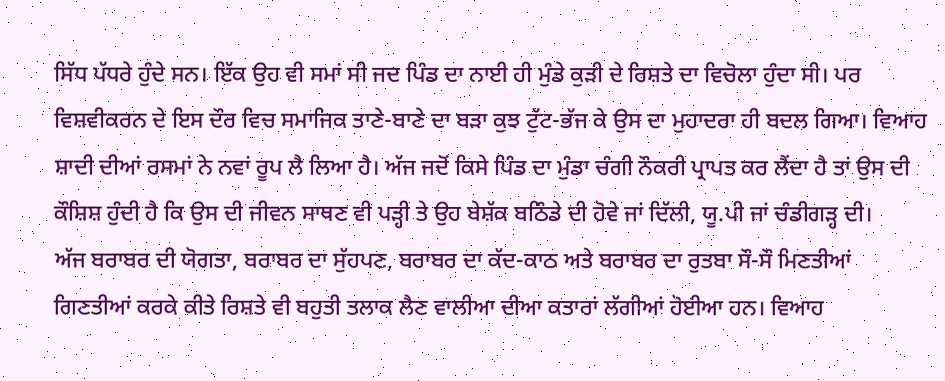ਸਿੱਧ ਪੱਧਰੇ ਹੁੰਦੇ ਸਨ। ਇੱਕ ਉਹ ਵੀ ਸਮਾਂ ਸੀ ਜਦ ਪਿੰਡ ਦਾ ਨਾਈ ਹੀ ਮੁੰਡੇ ਕੁੜੀ ਦੇ ਰਿਸ਼ਤੇ ਦਾ ਵਿਚੋਲਾ ਹੁੰਦਾ ਸੀ। ਪਰ ਵਿਸ਼ਵੀਕਰਨ ਦੇ ਇਸ ਦੌਰ ਵਿਚ ਸਮਾਜਿਕ ਤਾਣੇ-ਬਾਣੇ ਦਾ ਬੜਾ ਕੁਝ ਟੁੱਟ-ਭੱਜ ਕੇ ਉਸ ਦਾ ਮੁਹਾਦਰਾ ਹੀ ਬਦਲ ਗਿਆ। ਵਿਆਹ ਸ਼ਾਦੀ ਦੀਆਂ ਰਸਮਾਂ ਨੇ ਨਵਾਂ ਰੂਪ ਲੈ ਲਿਆ ਹੈ। ਅੱਜ ਜਦੋਂ ਕਿਸੇ ਪਿੰਡ ਦਾ ਮੁੰਡਾ ਚੰਗੀ ਨੌਕਰੀ ਪ੍ਰਾਪਤ ਕਰ ਲੈਂਦਾ ਹੈ ਤਾਂ ਉਸ ਦੀ ਕੌਸ਼ਿਸ਼ ਹੁੰਦੀ ਹੈ ਕਿ ਉਸ ਦੀ ਜੀਵਨ ਸਾਥਣ ਵੀ ਪੜ੍ਹੀ ਤੇ ਉਹ ਬੇਸ਼ੱਕ ਬਠਿੰਡੇ ਦੀ ਹੋਵੇ ਜਾਂ ਦਿੱਲੀ, ਯੂ.ਪੀ ਜਾਂ ਚੰਡੀਗੜ੍ਹ ਦੀ।
ਅੱਜ ਬਰਾਬਰ ਦੀ ਯੋਗਤਾ, ਬਰਾਬਰ ਦਾ ਸੁੱਹਪਣ, ਬਰਾਬਰ ਦਾ ਕੱਦ-ਕਾਠ ਅਤੇ ਬਰਾਬਰ ਦਾ ਰੁਤਬਾ ਸੌ-ਸੌ ਮਿਣਤੀਆਂ ਗਿਣਤੀਆਂ ਕਰਕੇ ਕੀਤੇ ਰਿਸ਼ਤੇ ਵੀ ਬਹੁਤੀ ਤਲਾਕ ਲੈਣ ਵਾਲੀਆ ਦੀਆ ਕਤਾਰਾਂ ਲੱਗੀਆਂ ਹੋਈਆ ਹਨ। ਵਿਆਹ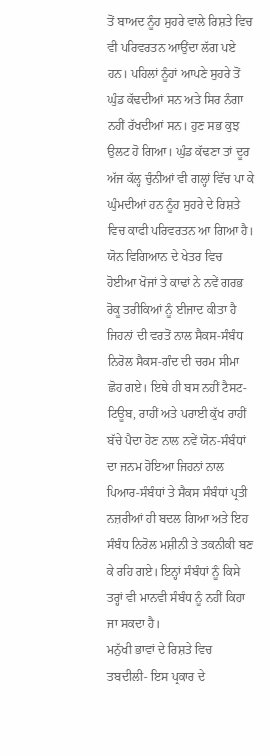ਤੋਂ ਬਾਅਦ ਨੂੰਹ ਸੁਹਰੇ ਵਾਲੇ ਰਿਸ਼ਤੇ ਵਿਚ ਵੀ ਪਰਿਵਰਤਨ ਆਉਂਦਾ ਲੱਗ ਪਏ ਹਨ। ਪਹਿਲਾਂ ਨੂੰਹਾਂ ਆਪਣੇ ਸੁਹਰੇ ਤੋਂ ਘੁੰਡ ਕੱਢਦੀਆਂ ਸਨ ਅਤੇ ਸਿਰ ਨੰਗਾ ਨਹੀਂ ਰੱਖਦੀਆਂ ਸਨ। ਹੁਣ ਸਭ ਕੁਝ ਉਲਟ ਹੋ ਗਿਆ। ਘੁੰਡ ਕੱਢਣਾ ਤਾਂ ਦੂਰ ਅੱਜ ਕੱਲ੍ਹ ਚੁੰਨੀਆਂ ਵੀ ਗਲ੍ਹਾਂ ਵਿੱਚ ਪਾ ਕੇ ਘੁੰਮਦੀਆਂ ਹਨ ਨੂੰਹ ਸੁਹਰੇ ਦੇ ਰਿਸ਼ਤੇ ਵਿਚ ਕਾਫੀ ਪਰਿਵਰਤਨ ਆ ਗਿਆ ਹੈ।
ਯੋਨ ਵਿਗਿਆਨ ਦੇ ਖੇਤਰ ਵਿਚ ਹੋਈਆ ਖੋਜਾਂ ਤੇ ਕਾਢਾਂ ਨੇ ਨਵੇਂ ਗਰਭ ਰੋਕੂ ਤਰੀਕਿਆਂ ਨੂੰ ਈਜਾਦ ਕੀਤਾ ਹੈ ਜਿਹਨਾਂ ਦੀ ਵਰਤੋਂ ਨਾਲ ਸੈਕਸ-ਸੰਬੰਧ ਨਿਰੋਲ ਸੈਕਸ-ਗੰਦ ਦੀ ਚਰਮ ਸੀਮਾ ਛੋਹ ਗਏ। ਇਥੇ ਹੀ ਬਸ ਨਹੀਂ ਟੈਸਟ-ਟਿਊਬ, ਰਾਹੀਂ ਅਤੇ ਪਰਾਈ ਕੁੱਖ ਰਾਹੀਂ ਬੱਚੇ ਪੈਦਾ ਹੋਣ ਨਾਲ ਨਵੇਂ ਯੋਨ-ਸੰਬੰਧਾਂ ਦਾ ਜਨਮ ਹੋਇਆ ਜਿਹਨਾਂ ਨਾਲ ਪਿਆਰ-ਸੰਬੰਧਾਂ ਤੇ ਸੈਕਸ ਸੰਬੰਧਾਂ ਪ੍ਰਤੀ ਨਜ਼ਰੀਆਂ ਹੀ ਬਦਲ ਗਿਆ ਅਤੇ ਇਹ ਸੰਬੰਧ ਨਿਰੋਲ ਮਸ਼ੀਨੀ ਤੇ ਤਕਨੀਕੀ ਬਣ ਕੇ ਰਹਿ ਗਏ। ਇਨ੍ਹਾਂ ਸੰਬੰਧਾਂ ਨੂੰ ਕਿਸੇ ਤਰ੍ਹਾਂ ਵੀ ਮਾਨਵੀ ਸੰਬੰਧ ਨੂੰ ਨਹੀਂ ਕਿਹਾ ਜਾ ਸਕਦਾ ਹੈ।
ਮਨੁੱਖੀ ਭਾਵਾਂ ਦੇ ਰਿਸ਼ਤੇ ਵਿਚ ਤਬਦੀਲੀ- ਇਸ ਪ੍ਰਕਾਰ ਦੇ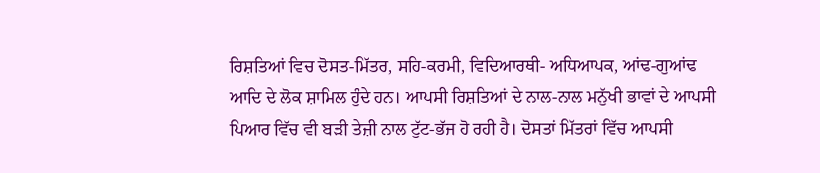ਰਿਸ਼ਤਿਆਂ ਵਿਚ ਦੋਸਤ-ਮਿੱਤਰ, ਸਹਿ-ਕਰਮੀ, ਵਿਦਿਆਰਥੀ- ਅਧਿਆਪਕ, ਆਂਢ-ਗੁਆਂਢ ਆਦਿ ਦੇ ਲੋਕ ਸ਼ਾਮਿਲ ਹੁੰਦੇ ਹਨ। ਆਪਸੀ ਰਿਸ਼ਤਿਆਂ ਦੇ ਨਾਲ-ਨਾਲ ਮਨੁੱਖੀ ਭਾਵਾਂ ਦੇ ਆਪਸੀ ਪਿਆਰ ਵਿੱਚ ਵੀ ਬੜੀ ਤੇਜ਼ੀ ਨਾਲ ਟੁੱਟ-ਭੱਜ ਹੋ ਰਹੀ ਹੈ। ਦੋਸਤਾਂ ਮਿੱਤਰਾਂ ਵਿੱਚ ਆਪਸੀ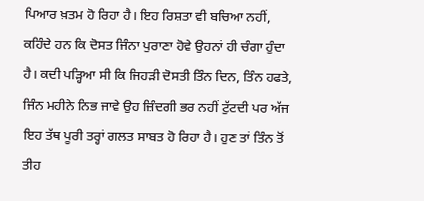ਪਿਆਰ ਖ਼ਤਮ ਹੋ ਰਿਹਾ ਹੈ। ਇਹ ਰਿਸ਼ਤਾ ਵੀ ਬਚਿਆ ਨਹੀਂ, ਕਹਿੰਦੇ ਹਨ ਕਿ ਦੋਸਤ ਜਿੰਨਾ ਪੁਰਾਣਾ ਹੋਵੇ ਉਹਨਾਂ ਹੀ ਚੰਗਾ ਹੁੰਦਾ ਹੈ। ਕਦੀ ਪੜ੍ਹਿਆ ਸੀ ਕਿ ਜਿਹੜੀ ਦੋਸਤੀ ਤਿੰਨ ਦਿਨ, ਤਿੰਨ ਹਫਤੇ, ਜਿੰਨ ਮਹੀਨੇ ਨਿਭ ਜਾਵੇ ਉਹ ਜ਼ਿੰਦਗੀ ਭਰ ਨਹੀਂ ਟੁੱਟਦੀ ਪਰ ਅੱਜ ਇਹ ਤੱਥ ਪੂਰੀ ਤਰ੍ਹਾਂ ਗਲਤ ਸਾਬਤ ਹੋ ਰਿਹਾ ਹੈ। ਹੁਣ ਤਾਂ ਤਿੰਨ ਤੋਂ ਤੀਹ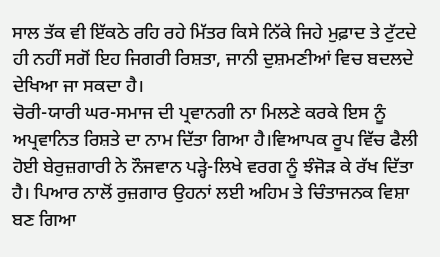ਸਾਲ ਤੱਕ ਵੀ ਇੱਕਠੇ ਰਹਿ ਰਹੇ ਮਿੱਤਰ ਕਿਸੇ ਨਿੱਕੇ ਜਿਹੇ ਮੁਫ਼ਾਦ ਤੇ ਟੁੱਟਦੇ ਹੀ ਨਹੀਂ ਸਗੋਂ ਇਹ ਜਿਗਰੀ ਰਿਸ਼ਤਾ, ਜਾਨੀ ਦੁਸ਼ਮਣੀਆਂ ਵਿਚ ਬਦਲਦੇ ਦੇਖਿਆ ਜਾ ਸਕਦਾ ਹੈ।
ਚੋਰੀ-ਯਾਰੀ ਘਰ-ਸਮਾਜ ਦੀ ਪ੍ਰਵਾਨਗੀ ਨਾ ਮਿਲਣੇ ਕਰਕੇ ਇਸ ਨੂੰ ਅਪ੍ਰਵਾਨਿਤ ਰਿਸ਼ਤੇ ਦਾ ਨਾਮ ਦਿੱਤਾ ਗਿਆ ਹੈ।ਵਿਆਪਕ ਰੂਪ ਵਿੱਚ ਫੈਲੀ ਹੋਈ ਬੇਰੁਜ਼ਗਾਰੀ ਨੇ ਨੌਜਵਾਨ ਪੜ੍ਹੇ-ਲਿਖੇ ਵਰਗ ਨੂੰ ਝੰਜੋੜ ਕੇ ਰੱਖ ਦਿੱਤਾ ਹੈ। ਪਿਆਰ ਨਾਲੋਂ ਰੁਜ਼ਗਾਰ ਉਹਨਾਂ ਲਈ ਅਹਿਮ ਤੇ ਚਿੰਤਾਜਨਕ ਵਿਸ਼ਾ ਬਣ ਗਿਆ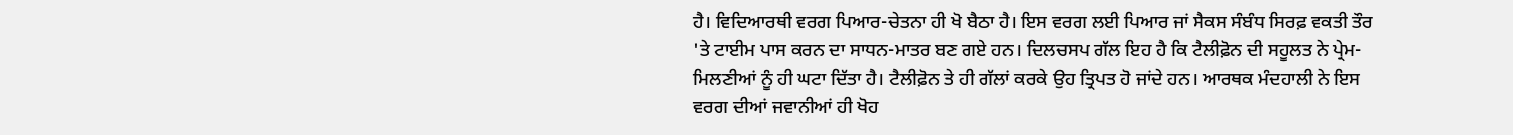ਹੈ। ਵਿਦਿਆਰਥੀ ਵਰਗ ਪਿਆਰ-ਚੇਤਨਾ ਹੀ ਖੋ ਬੈਠਾ ਹੈ। ਇਸ ਵਰਗ ਲਈ ਪਿਆਰ ਜਾਂ ਸੈਕਸ ਸੰਬੰਧ ਸਿਰਫ਼ ਵਕਤੀ ਤੌਰ 'ਤੇ ਟਾਈਮ ਪਾਸ ਕਰਨ ਦਾ ਸਾਧਨ-ਮਾਤਰ ਬਣ ਗਏ ਹਨ। ਦਿਲਚਸਪ ਗੱਲ ਇਹ ਹੈ ਕਿ ਟੈਲੀਫ਼ੋਨ ਦੀ ਸਹੂਲਤ ਨੇ ਪ੍ਰੇਮ-ਮਿਲਣੀਆਂ ਨੂੰ ਹੀ ਘਟਾ ਦਿੱਤਾ ਹੈ। ਟੈਲੀਫ਼ੋਨ ਤੇ ਹੀ ਗੱਲਾਂ ਕਰਕੇ ਉਹ ਤ੍ਰਿਪਤ ਹੋ ਜਾਂਦੇ ਹਨ। ਆਰਥਕ ਮੰਦਹਾਲੀ ਨੇ ਇਸ ਵਰਗ ਦੀਆਂ ਜਵਾਨੀਆਂ ਹੀ ਖੋਹ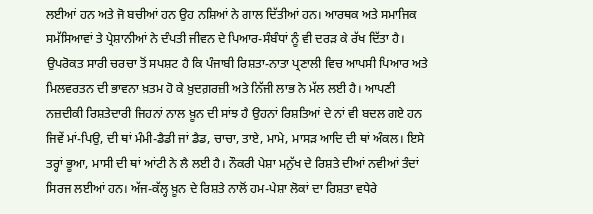ਲਈਆਂ ਹਨ ਅਤੇ ਜੋ ਬਚੀਆਂ ਹਨ ਉਹ ਨਸ਼ਿਆਂ ਨੇ ਗਾਲ ਦਿੱਤੀਆਂ ਹਨ। ਆਰਥਕ ਅਤੇ ਸਮਾਜਿਕ ਸਮੱਸਿਆਵਾਂ ਤੇ ਪ੍ਰੇਸ਼ਾਨੀਆਂ ਨੇ ਦੰਪਤੀ ਜੀਵਨ ਦੇ ਪਿਆਰ-ਸੰਬੰਧਾਂ ਨੂੰ ਵੀ ਦਰੜ ਕੇ ਰੱਖ ਦਿੱਤਾ ਹੈ।
ਉਪਰੋਕਤ ਸਾਰੀ ਚਰਚਾ ਤੋਂ ਸਪਸ਼ਟ ਹੈ ਕਿ ਪੰਜਾਬੀ ਰਿਸ਼ਤਾ-ਨਾਤਾ ਪ੍ਰਣਾਲੀ ਵਿਚ ਆਪਸੀ ਪਿਆਰ ਅਤੇ ਮਿਲਵਰਤਨ ਦੀ ਭਾਵਨਾ ਖ਼ਤਮ ਹੋ ਕੇ ਖ਼ੁਦਗ਼ਰਜ਼ੀ ਅਤੇ ਨਿੱਜੀ ਲਾਭ ਨੇ ਮੱਲ ਲਈ ਹੈ। ਆਪਣੀ ਨਜ਼ਦੀਕੀ ਰਿਸ਼ਤੇਦਾਰੀ ਜਿਹਨਾਂ ਨਾਲ ਖ਼ੂਨ ਦੀ ਸਾਂਝ ਹੈ ਉਹਨਾਂ ਰਿਸ਼ਤਿਆਂ ਦੇ ਨਾਂ ਵੀ ਬਦਲ ਗਏ ਹਨ ਜਿਵੇਂ ਮਾਂ-ਪਿਉ, ਦੀ ਥਾਂ ਮੰਮੀ-ਡੈਡੀ ਜਾਂ ਡੈਡ, ਚਾਚਾ, ਤਾਏ, ਮਾਮੇ, ਮਾਸੜ ਆਦਿ ਦੀ ਥਾਂ ਅੰਕਲ। ਇਸੇ ਤਰ੍ਹਾਂ ਭੂਆ, ਮਾਸੀ ਦੀ ਥਾਂ ਆਂਟੀ ਨੇ ਲੈ ਲਈ ਹੈ। ਨੌਕਰੀ ਪੇਸ਼ਾ ਮਨੁੱਖ ਦੇ ਰਿਸ਼ਤੇ ਦੀਆਂ ਨਵੀਆਂ ਤੰਦਾਂ ਸਿਰਜ ਲਈਆਂ ਹਨ। ਅੱਜ-ਕੱਲ੍ਹ ਖ਼ੂਨ ਦੇ ਰਿਸ਼ਤੇ ਨਾਲੋਂ ਹਮ-ਪੇਸ਼ਾ ਲੋਕਾਂ ਦਾ ਰਿਸ਼ਤਾ ਵਧੇਰੇ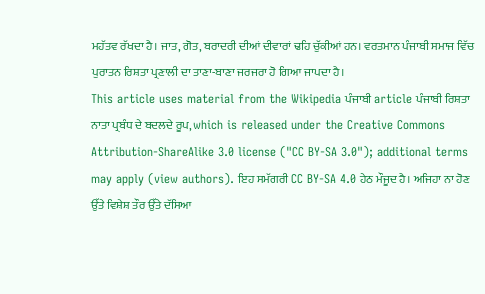ਮਹੱਤਵ ਰੱਖਦਾ ਹੈ। ਜਾਤ, ਗੋਤ, ਬਰਾਦਰੀ ਦੀਆਂ ਦੀਵਾਰਾਂ ਢਹਿ ਚੁੱਕੀਆਂ ਹਨ। ਵਰਤਮਾਨ ਪੰਜਾਬੀ ਸਮਾਜ ਵਿੱਚ ਪੁਰਾਤਨ ਰਿਸ਼ਤਾ ਪ੍ਰਣਾਲੀ ਦਾ ਤਾਣਾ-ਬਾਣਾ ਜਰਜਰਾ ਹੋ ਗਿਆ ਜਾਪਦਾ ਹੈ।
This article uses material from the Wikipedia ਪੰਜਾਬੀ article ਪੰਜਾਬੀ ਰਿਸ਼ਤਾ ਨਾਤਾ ਪ੍ਰਬੰਧ ਦੇ ਬਦਲਦੇ ਰੂਪ, which is released under the Creative Commons Attribution-ShareAlike 3.0 license ("CC BY-SA 3.0"); additional terms may apply (view authors). ਇਹ ਸਮੱਗਰੀ CC BY-SA 4.0 ਹੇਠ ਮੌਜੂਦ ਹੈ। ਅਜਿਹਾ ਨਾ ਹੋਣ ਉੱਤੇ ਵਿਸ਼ੇਸ਼ ਤੌਰ ਉੱਤੇ ਦੱਸਿਆ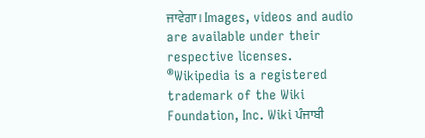ਜਾਵੇਗਾ। Images, videos and audio are available under their respective licenses.
®Wikipedia is a registered trademark of the Wiki Foundation, Inc. Wiki ਪੰਜਾਬੀ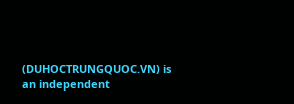(DUHOCTRUNGQUOC.VN) is an independent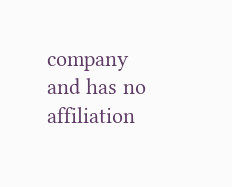company and has no affiliation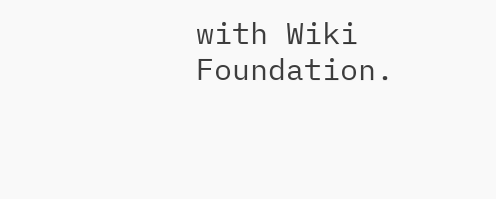with Wiki Foundation.